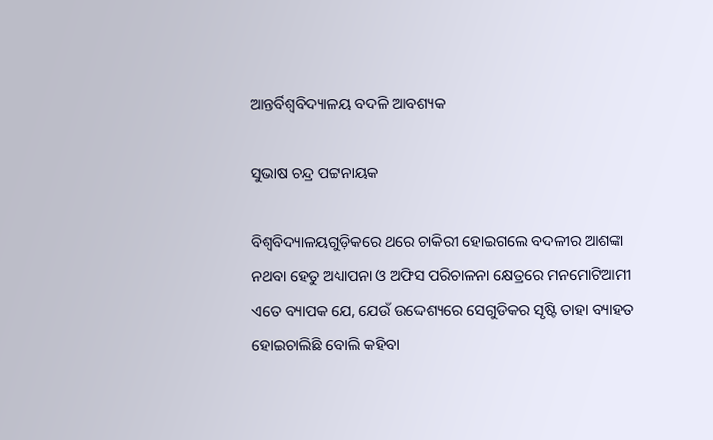ଆନ୍ତର୍ବିଶ୍ଵବିଦ୍ୟାଳୟ ବଦଳି ଆବଶ୍ୟକ

ସୁଭାଷ ଚନ୍ଦ୍ର ପଟ୍ଟନାୟକ

ବିଶ୍ଵବିଦ୍ୟାଳୟଗୁଡ଼ିକରେ ଥରେ ଚାକିରୀ ହୋଇଗଲେ ବଦଳୀର ଆଶଙ୍କା ନଥବା ହେତୁ ଅଧ୍ୟାପନା ଓ ଅଫିସ ପରିଚାଳନା କ୍ଷେତ୍ରରେ ମନମୋଟିଆମୀ ଏତେ ବ୍ୟାପକ ଯେ, ଯେଉଁ ଉଦ୍ଦେଶ୍ୟରେ ସେଗୁଡିକର ସୃଷ୍ଟି ତାହା ବ୍ୟାହତ ହୋଇଚାଲିଛି ବୋଲି କହିବା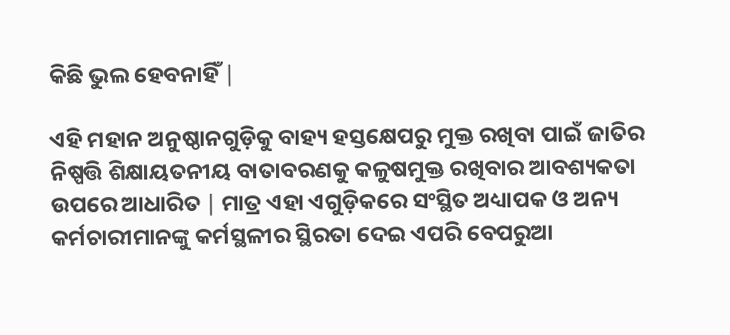କିଛି ଭୁଲ ହେବନାହିଁ ∣

ଏହି ମହାନ ଅନୁଷ୍ଠାନଗୁଡ଼ିକୁ ବାହ୍ୟ ହସ୍ତକ୍ଷେପରୁ ମୁକ୍ତ ରଖିବା ପାଇଁ ଜାତିର ନିଷ୍ପତ୍ତି ଶିକ୍ଷାୟତନୀୟ ବାତାବରଣକୁ କଳୁଷମୁକ୍ତ ରଖିବାର ଆବଶ୍ୟକତା ଉପରେ ଆଧାରିତ ∣ ମାତ୍ର ଏହା ଏଗୁଡ଼ିକରେ ସଂସ୍ଥିତ ଅଧ୍ୟାପକ ଓ ଅନ୍ୟ କର୍ମଚାରୀମାନଙ୍କୁ କର୍ମସ୍ଥଳୀର ସ୍ଥିରତା ଦେଇ ଏପରି ବେପରୁଆ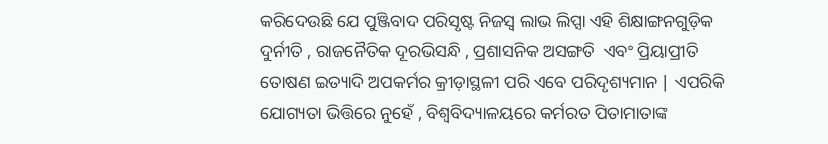କରିଦେଉଛି ଯେ ପୁଞ୍ଜିବାଦ ପରିସୃଷ୍ଟ ନିଜସ୍ଵ ଲାଭ ଲିପ୍ସା ଏହି ଶିକ୍ଷାଙ୍ଗନଗୁଡ଼ିକ ଦୁର୍ନୀତି , ରାଜନୈତିକ ଦୂରଭିସନ୍ଧି , ପ୍ରଶାସନିକ ଅସଙ୍ଗତି  ଏବଂ ପ୍ରିୟାପ୍ରୀତି ତୋଷଣ ଇତ୍ୟାଦି ଅପକର୍ମର କ୍ରୀଡ଼ାସ୍ଥଳୀ ପରି ଏବେ ପରିଦୃଶ୍ୟମାନ ∣ ଏପରିକି ଯୋଗ୍ୟତା ଭିତ୍ତିରେ ନୁହେଁ , ବିଶ୍ଵବିଦ୍ୟାଳୟରେ କର୍ମରତ ପିତାମାତାଙ୍କ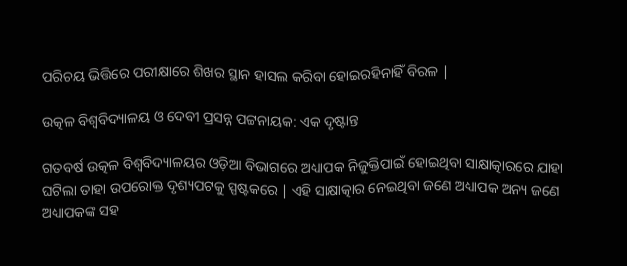ପରିଚୟ ଭିତ୍ତିରେ ପରୀକ୍ଷାରେ ଶିଖର ସ୍ଥାନ ହାସଲ କରିବା ହୋଇରହିନାହିଁ ବିରଳ ∣

ଉତ୍କଳ ବିଶ୍ଵବିଦ୍ୟାଳୟ ଓ ଦେବୀ ପ୍ରସନ୍ନ ପଟ୍ଟନାୟକ: ଏକ ଦୃଷ୍ଟାନ୍ତ

ଗତବର୍ଷ ଉତ୍କଳ ବିଶ୍ଵବିଦ୍ୟାଳୟର ଓଡ଼ିଆ ବିଭାଗରେ ଅଧ୍ୟାପକ ନିଜୁକ୍ତିପାଇଁ ହୋଇଥିବା ସାକ୍ଷାତ୍କାରରେ ଯାହା ଘଟିଲା ତାହା ଉପରୋକ୍ତ ଦୃଶ୍ୟପଟକୁ ସ୍ପଷ୍ଟକରେ ∣ ଏହି ସାକ୍ଷାତ୍କାର ନେଇଥିବା ଜଣେ ଅଧ୍ୟାପକ ଅନ୍ୟ ଜଣେ ଅଧ୍ୟାପକଙ୍କ ସହ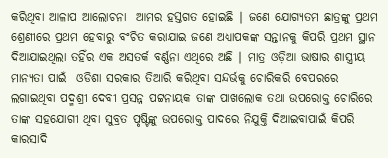କରିଥିବା ଆଳାପ ଆଲୋଚନା  ଆମର ହସ୍ତଗତ ହୋଇଛି ∣ ଜଣେ ଯୋଗ୍ୟତମ ଛାତ୍ରଙ୍କୁ ପ୍ରଥମ ଶ୍ରେଣୀରେ ପ୍ରଥମ ହେବାରୁ ବଂଚିତ କରାଯାଇ ଜଣେ ଅଧ୍ୟାପକଙ୍କ ସନ୍ତାନକୁ କିପରି ପ୍ରଥମ ସ୍ଥାନ ଦିଆଯାଇଥିଲା ତହିଁର ଏକ ଅସତର୍କ ବର୍ଣ୍ଣନା ଏଥିରେ ଅଛି ∣ ମାତ୍ର ଓଡ଼ିଆ ଭାଷାର ଶାସ୍ତ୍ରୀୟ ମାନ୍ୟତା ପାଇଁ  ଓଡିଶା ସରକାର ତିଆରି କରିଥିବା ସନ୍ଦର୍ଭକୁ ଚୋରିକରି ବେପରରେ ଲଗାଇଥିବା ପଦ୍ମଶ୍ରୀ ଦେବୀ ପ୍ରସନ୍ନ ପଟ୍ଟନାୟକ ତାଙ୍କ ପାଖଲୋକ ତଥା ଉପରୋକ୍ତ ଚୋରିରେ ତାଙ୍କ ସହଯୋଗୀ ଥିବା ସୁବ୍ରତ ପୃଷ୍ଟିଙ୍କୁ ଉପରୋକ୍ତ ପାଦରେ ନିଯୁକ୍ତି ଦିଆଇବାପାଇଁ କିପରି କାରସାଦି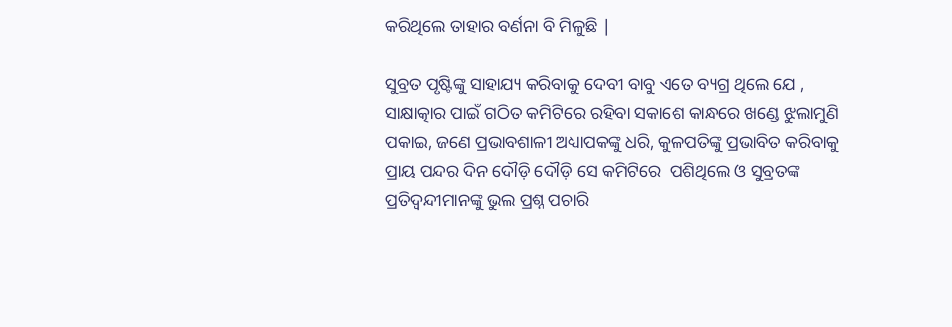କରିଥିଲେ ତାହାର ବର୍ଣନା ବି ମିଳୁଛି ∣

ସୁବ୍ରତ ପୃଷ୍ଟିଙ୍କୁ ସାହାଯ୍ୟ କରିବାକୁ ଦେବୀ ବାବୁ ଏତେ ବ୍ୟଗ୍ର ଥିଲେ ଯେ , ସାକ୍ଷାତ୍କାର ପାଇଁ ଗଠିତ କମିଟିରେ ରହିବା ସକାଶେ କାନ୍ଧରେ ଖଣ୍ଡେ ଝୁଲାମୁଣି ପକାଇ, ଜଣେ ପ୍ରଭାବଶାଳୀ ଅଧ୍ୟାପକଙ୍କୁ ଧରି, କୁଳପତିଙ୍କୁ ପ୍ରଭାବିତ କରିବାକୁ ପ୍ରାୟ ପନ୍ଦର ଦିନ ଦୌଡ଼ି ଦୌଡ଼ି ସେ କମିଟିରେ  ପଶିଥିଲେ ଓ ସୁବ୍ରତଙ୍କ ପ୍ରତିଦ୍ବନ୍ଦୀମାନଙ୍କୁ ଭୁଲ ପ୍ରଶ୍ନ ପଚାରି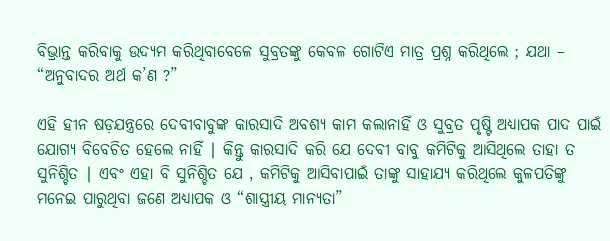ବିଭ୍ରାନ୍ତ କରିବାକୁ ଉଦ୍ୟମ କରିଥିବାବେଳେ ସୁବ୍ରତଙ୍କୁ କେବଳ ଗୋଟିଏ ମାତ୍ର ପ୍ରଶ୍ନ କରିଥିଲେ ; ଯଥା – “ଅନୁବାଦର ଅର୍ଥ କ’ଣ ?”

ଏହି ହୀନ ଷଡ଼ଯନ୍ତ୍ରରେ ଦେବୀବାବୁଙ୍କ କାରସାଦି ଅବଶ୍ୟ କାମ କଲାନାହିଁ ଓ ସୁବ୍ରତ ପୃଷ୍ଟି ଅଧ୍ୟାପକ ପାଦ ପାଇଁ ଯୋଗ୍ୟ ବିବେଚିତ ହେଲେ ନାହିଁ ∣ କିନ୍ତୁ କାରସାଦି କରି ଯେ ଦେବୀ ବାବୁ କମିଟିକୁ ଆସିଥିଲେ ତାହା ତ ସୁନିଶ୍ଚିତ ∣ ଏବଂ ଏହା ବି ସୁନିଶ୍ଚିତ ଯେ , କମିଟିକୁ ଆସିବାପାଇଁ ତାଙ୍କୁ ସାହାଯ୍ୟ କରିଥିଲେ କୁଳପତିଙ୍କୁ ମନେଇ ପାରୁଥିବା ଜଣେ ଅଧ୍ୟାପକ ଓ “ଶାସ୍ତ୍ରୀୟ ମାନ୍ୟତା”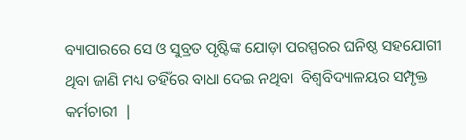ବ୍ୟାପାରରେ ସେ ଓ ସୁବ୍ରତ ପୃଷ୍ଟିଙ୍କ ଯୋଡ଼ା ପରସ୍ପରର ଘନିଷ୍ଠ ସହଯୋଗୀ ଥିବା ଜାଣି ମଧ୍ୟ ତହିଁରେ ବାଧା ଦେଇ ନଥିବା  ବିଶ୍ଵବିଦ୍ୟାଳୟର ସମ୍ପୃକ୍ତ କର୍ମଚାରୀ  ∣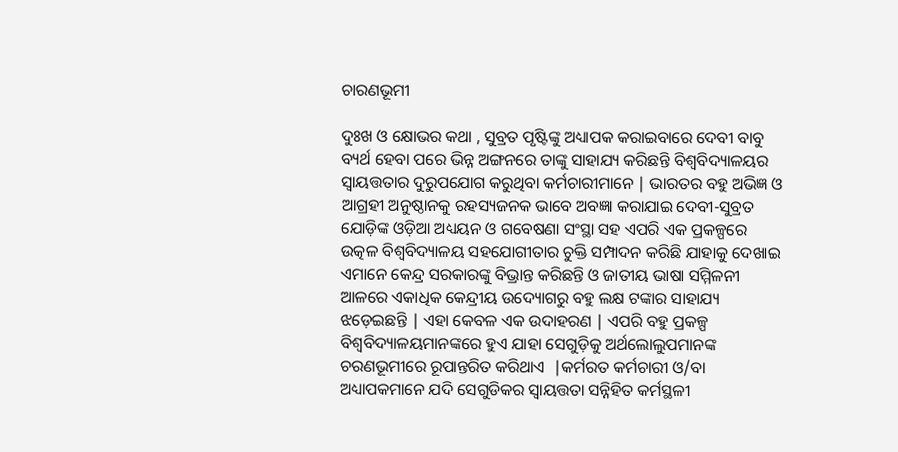ଚାରଣଭୂମୀ

ଦୁଃଖ ଓ କ୍ଷୋଭର କଥା , ସୁବ୍ରତ ପୃଷ୍ଟିଙ୍କୁ ଅଧ୍ୟାପକ କରାଇବାରେ ଦେବୀ ବାବୁ ବ୍ୟର୍ଥ ହେବା ପରେ ଭିନ୍ନ ଅଙ୍ଗନରେ ତାଙ୍କୁ ସାହାଯ୍ୟ କରିଛନ୍ତି ବିଶ୍ଵବିଦ୍ୟାଳୟର ସ୍ଵାୟତ୍ତତାର ଦୁରୁପଯୋଗ କରୁଥିବା କର୍ମଚାରୀମାନେ ∣ ଭାରତର ବହୁ ଅଭିଜ୍ଞ ଓ ଆଗ୍ରହୀ ଅନୁଷ୍ଠାନକୁ ରହସ୍ୟଜନକ ଭାବେ ଅବଜ୍ଞା କରାଯାଇ ଦେବୀ-ସୁବ୍ରତ ଯୋଡ଼ିଙ୍କ ଓଡ଼ିଆ ଅଧ୍ୟୟନ ଓ ଗବେଷଣା ସଂସ୍ଥା ସହ ଏପରି ଏକ ପ୍ରକଳ୍ପରେ ଉତ୍କଳ ବିଶ୍ଵବିଦ୍ୟାଳୟ ସହଯୋଗୀତାର ଚୁକ୍ତି ସମ୍ପାଦନ କରିଛି ଯାହାକୁ ଦେଖାଇ ଏମାନେ କେନ୍ଦ୍ର ସରକାରଙ୍କୁ ବିଭ୍ରାନ୍ତ କରିଛନ୍ତି ଓ ଜାତୀୟ ଭାଷା ସମ୍ମିଳନୀ ଆଳରେ ଏକାଧିକ କେନ୍ଦ୍ରୀୟ ଉଦ୍ୟୋଗରୁ ବହୁ ଲକ୍ଷ ଟଙ୍କାର ସାହାଯ୍ୟ ଝଡ଼େଇଛନ୍ତି ∣ ଏହା କେବଳ ଏକ ଉଦାହରଣ ∣ ଏପରି ବହୁ ପ୍ରକଳ୍ପ ବିଶ୍ଵବିଦ୍ୟାଳୟମାନଙ୍କରେ ହୁଏ ଯାହା ସେଗୁଡ଼ିକୁ ଅର୍ଥଲୋଲୁପମାନଙ୍କ ଚରଣଭୂମୀରେ ରୂପାନ୍ତରିତ କରିଥାଏ  ∣କର୍ମରତ କର୍ମଚାରୀ ଓ/ବା ଅଧ୍ୟାପକମାନେ ଯଦି ସେଗୁଡିକର ସ୍ଵାୟତ୍ତତା ସନ୍ନିହିତ କର୍ମସ୍ଥଳୀ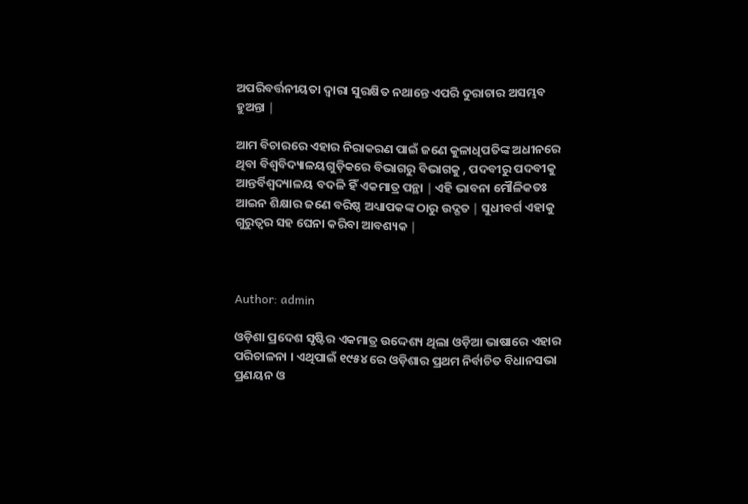ଅପରିବର୍ତ୍ତନୀୟତା ଦ୍ଵାରା ସୁରକ୍ଷିତ ନଥାନ୍ତେ ଏପରି ଦୁରାଚାର ଅସମ୍ଭବ ହୁଅନ୍ତା ∣

ଆମ ବିଚାରରେ ଏହାର ନିରାକରଣ ପାଇଁ ଜଣେ କୁଳାଧିପତିଙ୍କ ଅଧୀନରେ ଥିବା ବିଶ୍ଵବିଦ୍ୟାଳୟଗୁଡ଼ିକରେ ବିଭାଗରୁ ବିଭାଗକୁ , ପଦବୀରୁ ପଦବୀକୁ ଆନ୍ତର୍ବିଶ୍ଵଦ୍ୟାଳୟ ବଦଳି ହିଁ ଏକମାତ୍ର ପନ୍ଥା ∣ ଏହି ଭାବନା ମୌଳିକତଃ  ଆଇନ ଶିକ୍ଷାର ଜଣେ ବରିଷ୍ଠ ଅଧ୍ୟାପକଙ୍କ ଠାରୁ ଉଦ୍ଗତ ∣ ସୁଧୀବର୍ଗ ଏହାକୁ ଗୁରୁତ୍ବର ସହ ଘେନା କରିବା ଆବଶ୍ୟକ ∣



Author: admin

ଓଡ଼ିଶା ପ୍ରଦେଶ ସୃଷ୍ଟିର ଏକମାତ୍ର ଉଦ୍ଦେଶ୍ୟ ଥିଲା ଓଡ଼ିଆ ଭାଷାରେ ଏହାର ପରିଚାଳନା । ଏଥିପାଇଁ ୧୯୫୪ ରେ ଓଡ଼ିଶାର ପ୍ରଥମ ନିର୍ବାଚିତ ବିଧାନସଭା ପ୍ରଣୟନ ଓ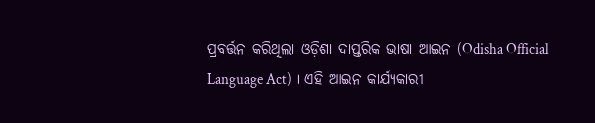ପ୍ରବର୍ତ୍ତନ କରିଥିଲା ଓଡ଼ିଶା ଦାପ୍ତରିକ ଭାଷା ଆଇନ (Odisha Official Language Act) । ଏହି ଆଇନ କାର୍ଯ୍ୟକାରୀ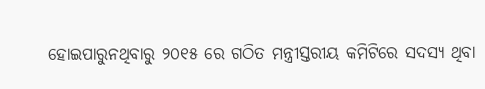ହୋଇପାରୁନଥିବାରୁ ୨୦୧୫ ରେ ଗଠିତ ମନ୍ତ୍ରୀସ୍ତରୀୟ କମିଟିରେ ସଦସ୍ୟ ଥିବା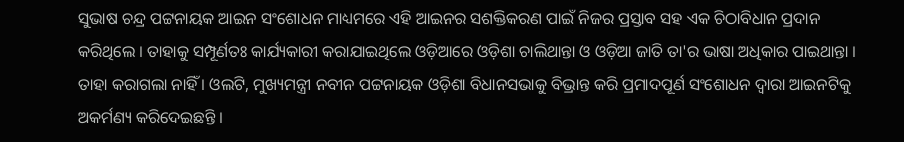ସୁଭାଷ ଚନ୍ଦ୍ର ପଟ୍ଟନାୟକ ଆଇନ ସଂଶୋଧନ ମାଧ୍ୟମରେ ଏହି ଆଇନର ସଶକ୍ତିକରଣ ପାଇଁ ନିଜର ପ୍ରସ୍ତାବ ସହ ଏକ ଚିଠାବିଧାନ ପ୍ରଦାନ କରିଥିଲେ । ତାହାକୁ ସମ୍ପୂର୍ଣତଃ କାର୍ଯ୍ୟକାରୀ କରାଯାଇଥିଲେ ଓଡ଼ିଆରେ ଓଡ଼ିଶା ଚାଲିଥାନ୍ତା ଓ ଓଡ଼ିଆ ଜାତି ତା'ର ଭାଷା ଅଧିକାର ପାଇଥାନ୍ତା । ତାହା କରାଗଲା ନାହିଁ । ଓଲଟି, ମୁଖ୍ୟମନ୍ତ୍ରୀ ନବୀନ ପଟ୍ଟନାୟକ ଓଡ଼ିଶା ବିଧାନସଭାକୁ ବିଭ୍ରାନ୍ତ କରି ପ୍ରମାଦପୂର୍ଣ ସଂଶୋଧନ ଦ୍ଵାରା ଆଇନଟିକୁ ଅକର୍ମଣ୍ୟ କରିଦେଇଛନ୍ତି ।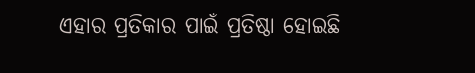ଏହାର ପ୍ରତିକାର ପାଇଁ ପ୍ରତିଷ୍ଠା ହୋଇଛି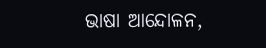ଭାଷା ଆନ୍ଦୋଳନ,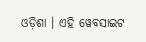ଓଡ଼ିଶା । ଏହି ୱେବସାଇଟ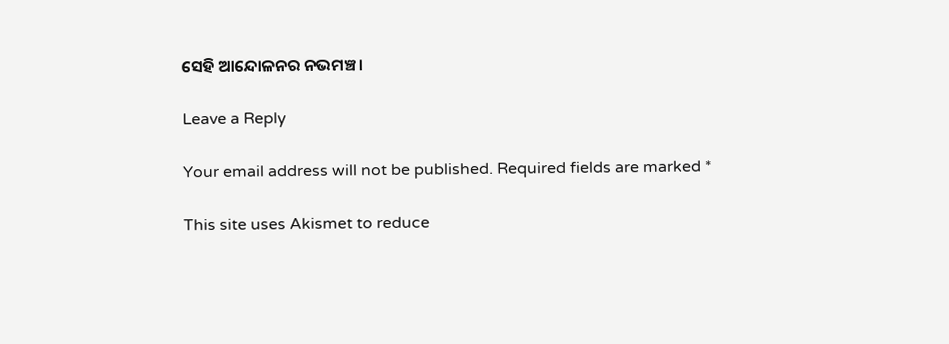ସେହି ଆନ୍ଦୋଳନର ନଭମଞ୍ଚ ।

Leave a Reply

Your email address will not be published. Required fields are marked *

This site uses Akismet to reduce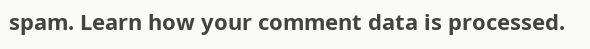spam. Learn how your comment data is processed.